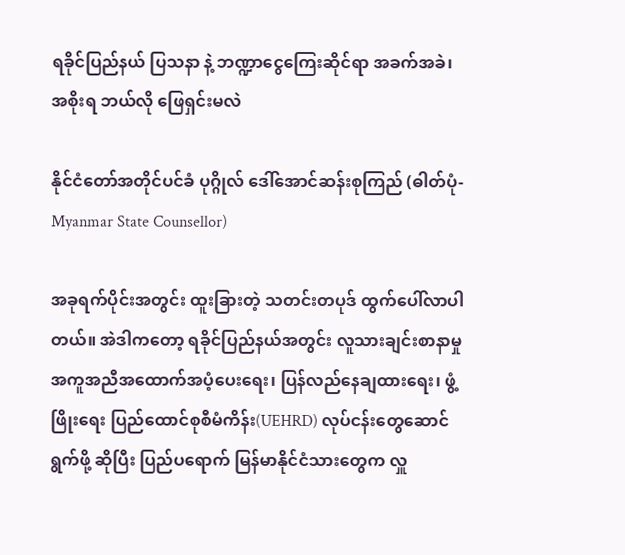ရခိုင်ပြည်နယ် ပြသနာ နဲ့ ဘဏ္ဍာငွေကြေးဆိုင်ရာ အခက်အခဲ၊ အစိုးရ ဘယ်လို ဖြေရှင်းမလဲ

နိုင်ငံတော်အတိုင်ပင်ခံ ပုဂ္ဂိုလ် ဒေါ်အောင်ဆန်းစုကြည် (ဓါတ်ပုံ- Myanmar State Counsellor)

အခုရက်ပိုင်းအတွင်း ထူးခြားတဲ့ သတင်းတပုဒ် ထွက်ပေါ်လာပါတယ်။ အဲဒါကတော့ ရခိုင်ပြည်နယ်အတွင်း လူသားချင်းစာနာမှု အကူအညီအထောက်အပံ့ပေးရေး၊ ပြန်လည်နေချထားရေး၊ ဖွံ့ဖြိုးရေး ပြည်ထောင်စုစီမံကိန်း(UEHRD) လုပ်ငန်းတွေဆောင်ရွက်ဖို့ ဆိုပြီး ပြည်ပရောက် မြန်မာနိုင်ငံသားတွေက လှူ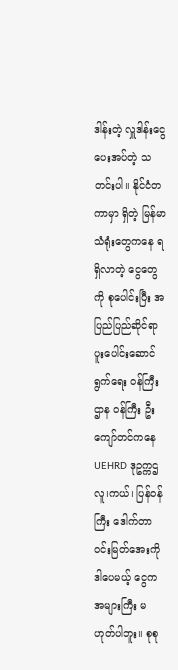ဒါန်းတဲ့ လှူဒါန်းငွေ ပေးအပ်တဲ့ သတင်းပါ။ နိုင်ငံတကာမှာ ရှိတဲ့ မြန်မာသံရုံးတွေကနေ ရရှိလာတဲ့ ငွေတွေကို စုပေါင်းပြီး အပြည်ပြည်ဆိုင်ရာ ပူးပေါင်းဆောင်ရွက်ရေး ဝန်ကြီးဌာန ဝန်ကြီး ဦးကျော်တင်ကနေ UEHRD ဒုဥက္ကဌ လူ၊ကယ်၊ ပြန်ဝန်ကြီး ဒေါက်တာဝင်းမြတ်အေးကို ဒါပေမယ့် ငွေက အများကြီး မဟုတ်ပါဘူး။ စုစု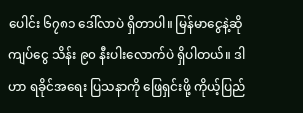ပေါင်း ၆၇၈၁ ဒေါ်လာပဲ ရှိတာပါ။ မြန်မာငွေနဲ့ဆို ကျပ်ငွေ သိန်း ၉၀ နီးပါးလောက်ပဲ ရှိပါတယ်။ ဒါဟာ ရခိုင်အရေး ပြသနာကို ဖြေရှင်းဖို့ ကိုယ့်ပြည်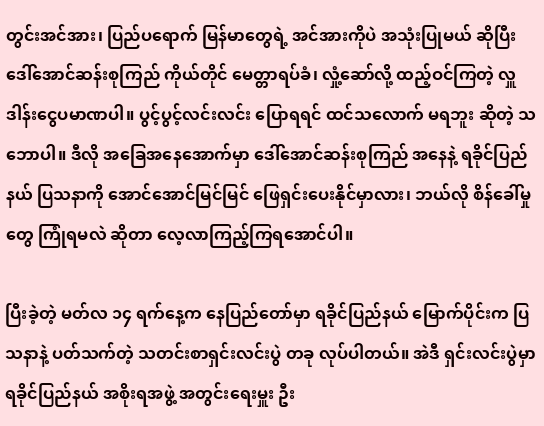တွင်းအင်အား၊ ပြည်ပရောက် မြန်မာတွေရဲ့ အင်အားကိုပဲ အသုံးပြုမယ် ဆိုပြီး ဒေါ်အောင်ဆန်းစုကြည် ကိုယ်တိုင် မေတ္တာရပ်ခံ၊ လှုံ့ဆော်လို့ ထည့်ဝင်ကြတဲ့ လှူဒါန်းငွေပမာဏပါ။ ပွင့်ပွင့်လင်းလင်း ပြောရရင် ထင်သလောက် မရဘူး ဆိုတဲ့ သဘောပါ။ ဒီလို အခြေအနေအောက်မှာ ဒေါ်အောင်ဆန်းစုကြည် အနေနဲ့ ရခိုင်ပြည်နယ် ပြသနာကို အောင်အောင်မြင်မြင် ဖြေရှင်းပေးနိုင်မှာလား၊ ဘယ်လို စိန်ခေါ်မှုတွေ ကြုံရမလဲ ဆိုတာ လေ့လာကြည့်ကြရအောင်ပါ။

ပြီးခဲ့တဲ့ မတ်လ ၁၄ ရက်နေ့က နေပြည်တော်မှာ ရခိုင်ပြည်နယ် မြောက်ပိုင်းက ပြသနာနဲ့ ပတ်သက်တဲ့ သတင်းစာရှင်းလင်းပွဲ တခု လုပ်ပါတယ်။ အဲဒီ ရှင်းလင်းပွဲမှာ ရခိုင်ပြည်နယ် အစိုးရအဖွဲ့ အတွင်းရေးမှူး ဦး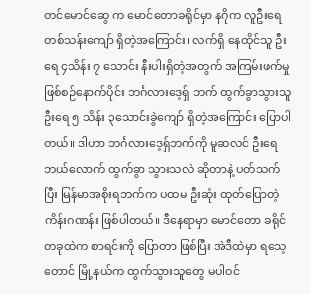တင်မောင်ဆွေ က မောင်တောခရိုင်မှာ နဂိုက လူဦးရေ တစ်သန်းကျော် ရှိတဲ့အကြောင်း၊ လက်ရှိ နေထိုင်သူ ဦးရေ ၄သိန်း ၇ သောင်း နီးပါးရှိတဲ့အတွက် အကြမ်းဖက်မှု ဖြစ်စဉ်နောက်ပိုင်း ဘင်္ဂလားဒေ့ရှ် ဘက် ထွက်ခွာသွားသူ ဦးရေ ၅ သိန်း ၃သောင်းခွဲကျော် ရှိတဲ့အကြောင်း ပြောပါတယ်။ ဒါဟာ ဘင်္ဂလားဒေ့ရှ်ဘက်ကို မူဆလင် ဦးရေ ဘယ်လောက် ထွက်ခွာ သွားသလဲ ဆိုတာနဲ့ ပတ်သက်ပြီး မြန်မာအစိုးရဘက်က ပထမ ဦးဆုံး ထုတ်ပြောတဲ့ ကိန်းဂဏန်း ဖြစ်ပါတယ်။ ဒီနေရာမှာ မောင်တော ခရိုင်တခုထဲက စာရင်းကို ပြောတာ ဖြစ်ပြီး အဲဒီထဲမှာ ရသေ့တောင် မြို့နယ်က ထွက်သွားသူတွေ မပါဝင်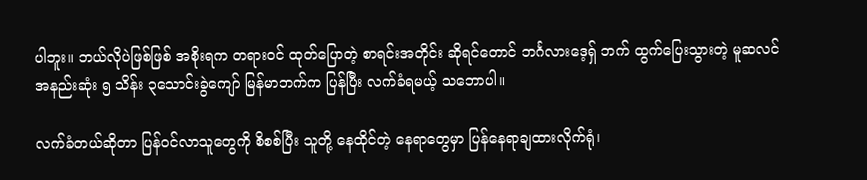ပါဘူး။ ဘယ်လိုပဲဖြစ်ဖြစ် အစိုးရက တရားဝင် ထုတ်ပြောတဲ့ စာရင်းအတိုင်း ဆိုရင်တောင် ဘင်္ဂလားဒေ့ရှ် ဘက် ထွက်ပြေးသွားတဲ့ မူဆလင် အနည်းဆုံး ၅ သိန်း ၃သောင်းခွဲကျော် မြန်မာဘက်က ပြန်ပြီး လက်ခံရမယ့် သဘောပါ။

လက်ခံတယ်ဆိုတာ ပြန်ဝင်လာသူတွေကို စိစစ်ပြီး သူတို့ နေထိုင်တဲ့ နေရာတွေမှာ ပြန်နေရာချထားလိုက်ရုံ၊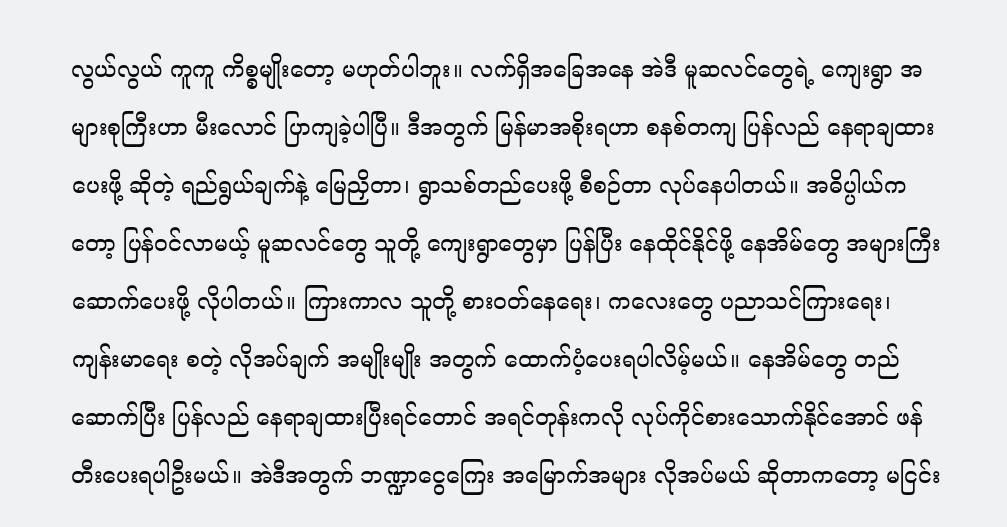လွယ်လွယ် ကူကူ ကိစ္စမျိုးတော့ မဟုတ်ပါဘူး။ လက်ရှိအခြေအနေ အဲဒီ မူဆလင်တွေရဲ့ ကျေးရွာ အများစုကြီးဟာ မီးလောင် ပြာကျခဲ့ပါပြီ။ ဒီအတွက် မြန်မာအစိုးရဟာ စနစ်တကျ ပြန်လည် နေရာချထားပေးဖို့ ဆိုတဲ့ ရည်ရွယ်ချက်နဲ့ မြေညှိတာ၊ ရွာသစ်တည်ပေးဖို့ စီစဉ်တာ လုပ်နေပါတယ်။ အဓိပ္ပါယ်ကတော့ ပြန်ဝင်လာမယ့် မူဆလင်တွေ သူတို့ ကျေးရွာတွေမှာ ပြန်ပြီး နေထိုင်နိုင်ဖို့ နေအိမ်တွေ အများကြီး ဆောက်ပေးဖို့ လိုပါတယ်။ ကြားကာလ သူတို့ စားဝတ်နေရေး၊ ကလေးတွေ ပညာသင်ကြားရေး၊ ကျန်းမာရေး စတဲ့ လိုအပ်ချက် အမျိုးမျိုး အတွက် ထောက်ပံ့ပေးရပါလိမ့်မယ်။ နေအိမ်တွေ တည်ဆောက်ပြီး ပြန်လည် နေရာချထားပြီးရင်တောင် အရင်တုန်းကလို လုပ်ကိုင်စားသောက်နိုင်အောင် ဖန်တီးပေးရပါဦးမယ်။ အဲဒီအတွက် ဘဏ္ဍာငွေကြေး အမြောက်အများ လိုအပ်မယ် ဆိုတာကတော့ မငြင်း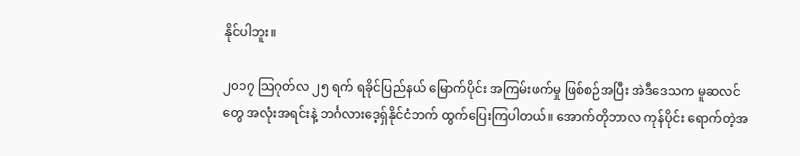နိုင်ပါဘူး။

၂၀၁၇ သြဂုတ်လ ၂၅ ရက် ရခိုင်ပြည်နယ် မြောက်ပိုင်း အကြမ်းဖက်မှု ဖြစ်စဉ်အပြီး အဲဒီဒေသက မူဆလင်တွေ အလုံးအရင်းနဲ့ ဘင်္ဂလားဒေ့ရှ်နိုင်ငံဘက် ထွက်ပြေးကြပါတယ်။ အောက်တိုဘာလ ကုန်ပိုင်း ရောက်တဲ့အ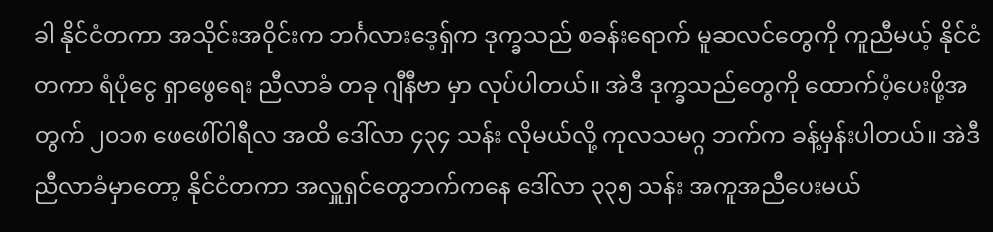ခါ နိုင်ငံတကာ အသိုင်းအဝိုင်းက ဘင်္ဂလားဒေ့ရှ်က ဒုက္ခသည် စခန်းရောက် မူဆလင်တွေကို ကူညီမယ့် နိုင်ငံတကာ ရံပုံငွေ ရှာဖွေရေး ညီလာခံ တခု ဂျီနီဗာ မှာ လုပ်ပါတယ်။ အဲဒီ ဒုက္ခသည်တွေကို ထောက်ပံ့ပေးဖို့အတွက် ၂၀၁၈ ဖေဖေါ်ဝါရီလ အထိ ဒေါ်လာ ၄၃၄ သန်း လိုမယ်လို့ ကုလသမဂ္ဂ ဘက်က ခန့်မှန်းပါတယ်။ အဲဒီ ညီလာခံမှာတော့ နိုင်ငံတကာ အလှူရှင်တွေဘက်ကနေ ဒေါ်လာ ၃၃၅ သန်း အကူအညီပေးမယ်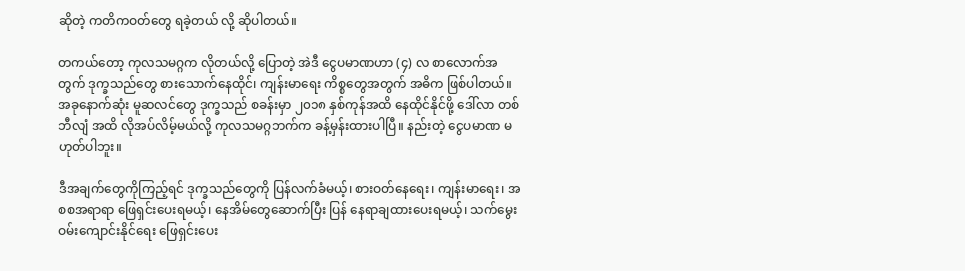ဆိုတဲ့ ကတိကဝတ်တွေ ရခဲ့တယ် လို့ ဆိုပါတယ်။

တကယ်တော့ ကုလသမဂ္ဂက လိုတယ်လို့ ပြောတဲ့ အဲဒီ ငွေပမာဏဟာ (၄) လ စာလောက်အတွက် ဒုက္ခသည်တွေ စားသောက်နေထိုင်၊ ကျန်းမာရေး ကိစ္စတွေအတွက် အဓိက ဖြစ်ပါတယ်။ အခုနောက်ဆုံး မူဆလင်တွေ ဒုက္ခသည် စခန်းမှာ ၂၀၁၈ နှစ်ကုန်အထိ နေထိုင်နိုင်ဖို့ ဒေါ်လာ တစ်ဘီလျံ အထိ လိုအပ်လိမ့်မယ်လို့ ကုလသမဂ္ဂဘက်က ခန့်မှန်းထားပါပြီ။ နည်းတဲ့ ငွေပမာဏ မဟုတ်ပါဘူး။

ဒီအချက်တွေကိုကြည့်ရင် ဒုက္ခသည်တွေကို ပြန်လက်ခံမယ့်၊ စားဝတ်နေရေး၊ ကျန်းမာရေး၊ အစစအရာရာ ဖြေရှင်းပေးရမယ့်၊ နေအိမ်တွေဆောက်ပြီး ပြန် နေရာချထားပေးရမယ့်၊ သက်မွေးဝမ်းကျောင်းနိုင်ရေး ဖြေရှင်းပေး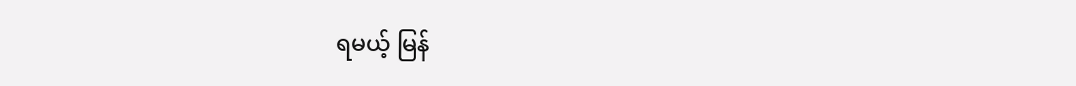ရမယ့် မြန်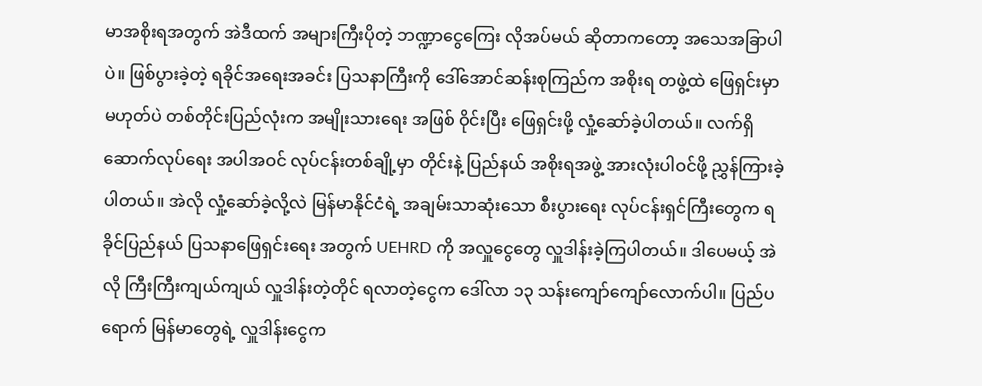မာအစိုးရအတွက် အဲဒီထက် အများကြီးပိုတဲ့ ဘဏ္ဍာငွေကြေး လိုအပ်မယ် ဆိုတာကတော့ အသေအခြာပါပဲ။ ဖြစ်ပွားခဲ့တဲ့ ရခိုင်အရေးအခင်း ပြသနာကြီးကို ဒေါ်အောင်ဆန်းစုကြည်က အစိုးရ တဖွဲ့ထဲ ဖြေရှင်းမှာ မဟုတ်ပဲ တစ်တိုင်းပြည်လုံးက အမျိုးသားရေး အဖြစ် ဝိုင်းပြီး ဖြေရှင်းဖို့ လှုံ့ဆော်ခဲ့ပါတယ်။ လက်ရှိ ဆောက်လုပ်ရေး အပါအဝင် လုပ်ငန်းတစ်ချို့မှာ တိုင်းနဲ့ ပြည်နယ် အစိုးရအဖွဲ့ အားလုံးပါဝင်ဖို့ ညွှန်ကြားခဲ့ပါတယ်။ အဲလို လှုံ့ဆော်ခဲ့လို့လဲ မြန်မာနိုင်ငံရဲ့ အချမ်းသာဆုံးသော စီးပွားရေး လုပ်ငန်းရှင်ကြီးတွေက ရခိုင်ပြည်နယ် ပြသနာဖြေရှင်းရေး အတွက် UEHRD ကို အလှူငွေတွေ လှူဒါန်းခဲ့ကြပါတယ်။ ဒါပေမယ့် အဲလို ကြီးကြီးကျယ်ကျယ် လှူဒါန်းတဲ့တိုင် ရလာတဲ့ငွေက ဒေါ်လာ ၁၃ သန်းကျော်ကျော်လောက်ပါ။ ပြည်ပရောက် မြန်မာတွေရဲ့ လှူဒါန်းငွေက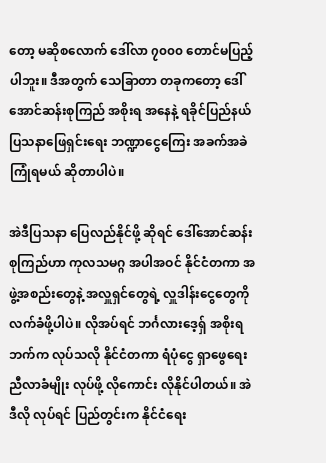တော့ မဆိုစလောက် ဒေါ်လာ ၇၀၀၀ တောင်မပြည့်ပါဘူး။ ဒီအတွက် သေခြာတာ တခုကတော့ ဒေါ်အောင်ဆန်းစုကြည် အစိုးရ အနေနဲ့ ရခိုင်ပြည်နယ် ပြသနာဖြေရှင်းရေး ဘဏ္ဍာငွေကြေး အခက်အခဲ ကြုံရမယ် ဆိုတာပါပဲ။

အဲဒီပြသနာ ပြေလည်နိုင်ဖို့ ဆိုရင် ဒေါ်အောင်ဆန်းစုကြည်ဟာ ကုလသမဂ္ဂ အပါအဝင် နိုင်ငံတကာ အဖွဲ့အစည်းတွေနဲ့ အလှူရှင်တွေရဲ့ လှူဒါန်းငွေတွေကို လက်ခံဖို့ပါပဲ။ လိုအပ်ရင် ဘင်္ဂလားဒေ့ရှ် အစိုးရဘက်က လုပ်သလို နိုင်ငံတကာ ရံပုံငွေ ရှာဖွေရေး ညီလာခံမျိုး လုပ်ဖို့ လိုကောင်း လိုနိုင်ပါတယ်။ အဲဒီလို လုပ်ရင် ပြည်တွင်းက နိုင်ငံရေး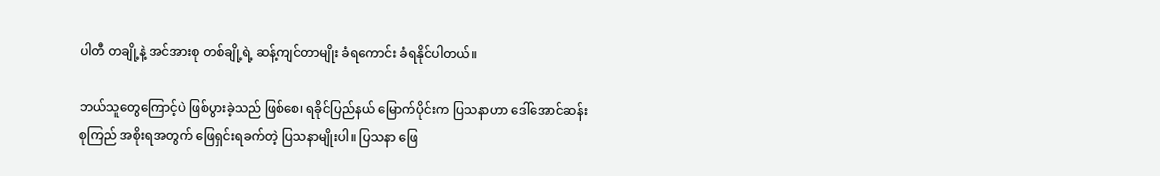ပါတီ တချို့နဲ့ အင်အားစု တစ်ချို့ရဲ့ ဆန့်ကျင်တာမျိုး ခံရကောင်း ခံရနိုင်ပါတယ်။

ဘယ်သူတွေကြောင့်ပဲ ဖြစ်ပွားခဲ့သည် ဖြစ်စေ၊ ရခိုင်ပြည်နယ် မြောက်ပိုင်းက ပြသနာဟာ ဒေါ်အောင်ဆန်းစုကြည် အစိုးရအတွက် ဖြေရှင်းရခက်တဲ့ ပြသနာမျိုးပါ။ ပြသနာ ဖြေ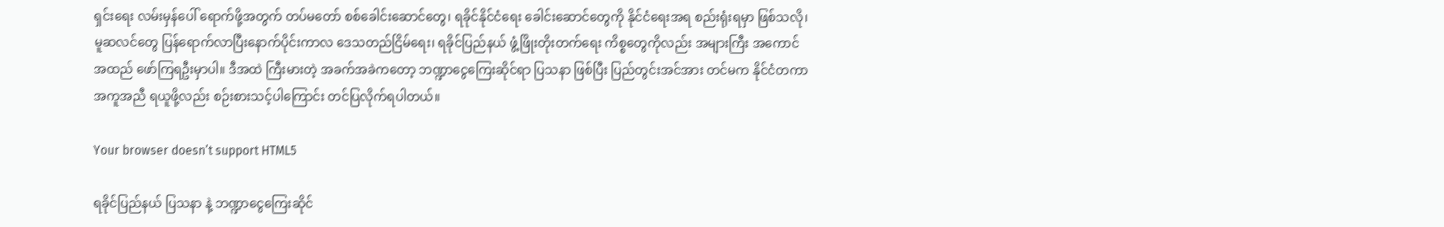ရှင်းရေး လမ်းမှန်ပေါ် ရောက်ဖို့အတွက် တပ်မတော် စစ်ခေါင်းဆောင်တွေ၊ ရခိုင်နိုင်ငံရေး ခေါင်းဆောင်တွေကို နိုင်ငံရေးအရ စည်းရုံးရမှာ ဖြစ်သလို၊ မူဆလင်တွေ ပြန်ရောက်လာပြီးနောက်ပိုင်းကာလ ဒေသတည်ငြိမ်ရေး၊ ရခိုင်ပြည်နယ် ဖွံ့ဖြိုးတိုးတက်ရေး ကိစ္စတွေကိုလည်း အများကြီး အကောင်အထည် ဖော်ကြရဦးမှာပါ။ ဒီအထဲ ကြီးမားတဲ့ အခက်အခဲကတော့ ဘဏ္ဍာငွေကြေးဆိုင်ရာ ပြသနာ ဖြစ်ပြီး ပြည်တွင်းအင်အား တင်မက နိုင်ငံတကာ အကူအညီ ရယူဖို့လည်း စဉ်းစားသင့်ပါကြောင်း တင်ပြလိုက်ရပါတယ်။

Your browser doesn’t support HTML5

ရခိုင်ပြည်နယ် ပြသနာ နဲ့ ဘဏ္ဍာငွေကြေးဆိုင်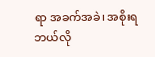ရာ အခက်အခဲ၊ အစိုးရ ဘယ်လို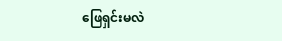ဖြေရှင်းမလဲ